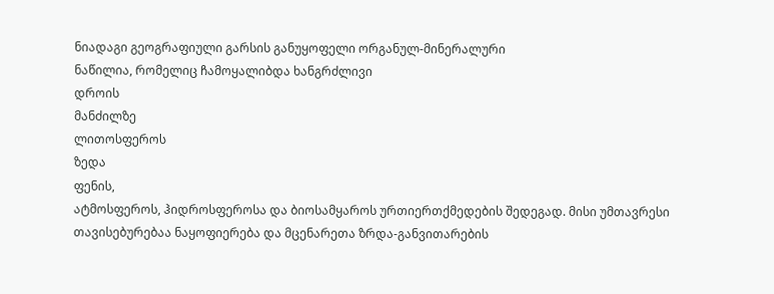ნიადაგი გეოგრაფიული გარსის განუყოფელი ორგანულ-მინერალური
ნაწილია, რომელიც ჩამოყალიბდა ხანგრძლივი
დროის
მანძილზე
ლითოსფეროს
ზედა
ფენის,
ატმოსფეროს, ჰიდროსფეროსა და ბიოსამყაროს ურთიერთქმედების შედეგად. მისი უმთავრესი
თავისებურებაა ნაყოფიერება და მცენარეთა ზრდა-განვითარების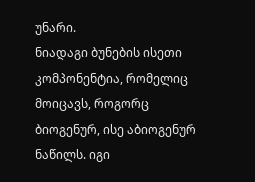უნარი.
ნიადაგი ბუნების ისეთი კომპონენტია, რომელიც
მოიცავს, როგორც ბიოგენურ, ისე აბიოგენურ ნაწილს. იგი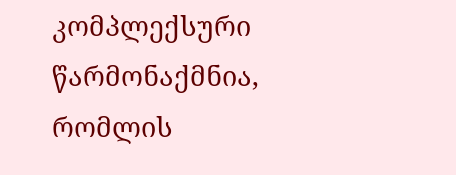კომპლექსური წარმონაქმნია, რომლის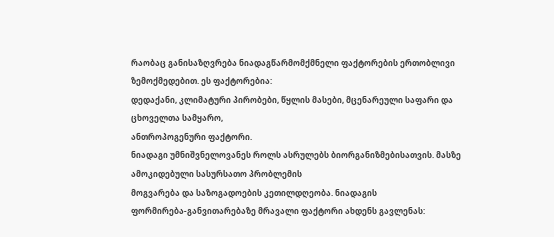რაობაც განისაზღვრება ნიადაგწარმომქმნელი ფაქტორების ერთობლივი ზემოქმედებით. ეს ფაქტორებია:
დედაქანი, კლიმატური პირობები, წყლის მასები, მცენარეული საფარი და ცხოველთა სამყარო,
ანთროპოგენური ფაქტორი.
ნიადაგი უმნიშვნელოვანეს როლს ასრულებს ბიორგანიზმებისათვის. მასზე ამოკიდებული სასურსათო პრობლემის
მოგვარება და საზოგადოების კეთილდღეობა. ნიადაგის
ფორმირება-განვითარებაზე მრავალი ფაქტორი ახდენს გავლენას: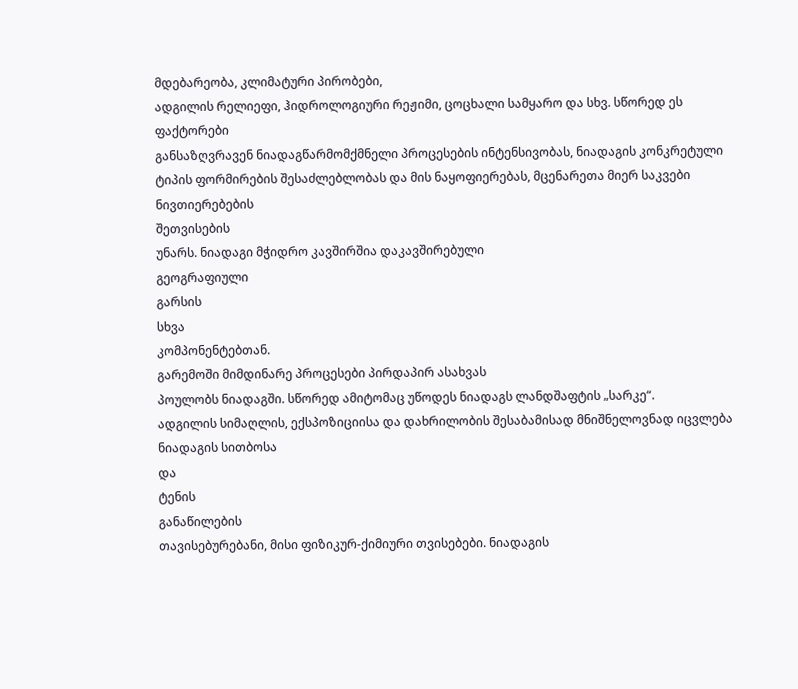მდებარეობა, კლიმატური პირობები,
ადგილის რელიეფი, ჰიდროლოგიური რეჟიმი, ცოცხალი სამყარო და სხვ. სწორედ ეს ფაქტორები
განსაზღვრავენ ნიადაგწარმომქმნელი პროცესების ინტენსივობას, ნიადაგის კონკრეტული
ტიპის ფორმირების შესაძლებლობას და მის ნაყოფიერებას, მცენარეთა მიერ საკვები
ნივთიერებების
შეთვისების
უნარს. ნიადაგი მჭიდრო კავშირშია დაკავშირებული
გეოგრაფიული
გარსის
სხვა
კომპონენტებთან.
გარემოში მიმდინარე პროცესები პირდაპირ ასახვას
პოულობს ნიადაგში. სწორედ ამიტომაც უწოდეს ნიადაგს ლანდშაფტის „სარკე“.
ადგილის სიმაღლის, ექსპოზიციისა და დახრილობის შესაბამისად მნიშნელოვნად იცვლება ნიადაგის სითბოსა
და
ტენის
განაწილების
თავისებურებანი, მისი ფიზიკურ-ქიმიური თვისებები. ნიადაგის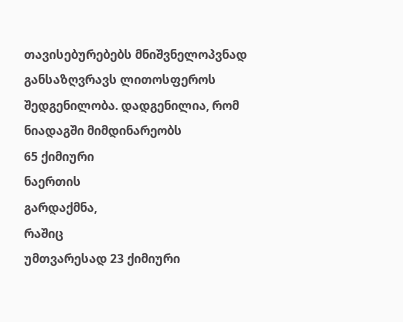თავისებურებებს მნიშვნელოპვნად განსაზღვრავს ლითოსფეროს შედგენილობა. დადგენილია, რომ
ნიადაგში მიმდინარეობს
65 ქიმიური
ნაერთის
გარდაქმნა,
რაშიც
უმთვარესად 23 ქიმიური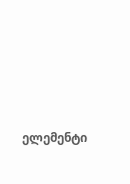ელემენტი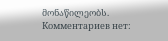მონაწილეობს.
Комментариев нет: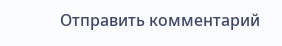Отправить комментарий